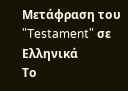Μετάφραση του "Testament" σε Ελληνικά
Το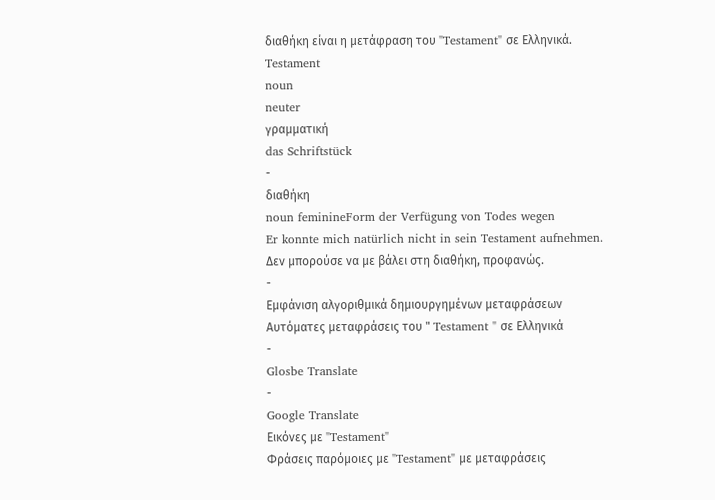διαθήκη είναι η μετάφραση του "Testament" σε Ελληνικά.
Testament
noun
neuter
γραμματική
das Schriftstück
-
διαθήκη
noun feminineForm der Verfügung von Todes wegen
Er konnte mich natürlich nicht in sein Testament aufnehmen.
Δεν μπορούσε να με βάλει στη διαθήκη, προφανώς.
-
Εμφάνιση αλγοριθμικά δημιουργημένων μεταφράσεων
Αυτόματες μεταφράσεις του " Testament " σε Ελληνικά
-
Glosbe Translate
-
Google Translate
Εικόνες με "Testament"
Φράσεις παρόμοιες με "Testament" με μεταφράσεις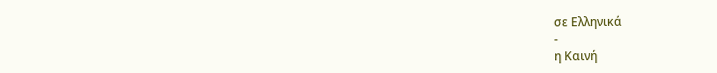σε Ελληνικά
-
η Καινή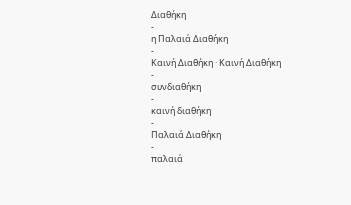Διαθήκη
-
η Παλαιά Διαθήκη
-
Kαινή Διαθήκη · Καινή Διαθήκη
-
συνδιαθήκη
-
καινή διαθήκη
-
Παλαιά Διαθήκη
-
παλαιά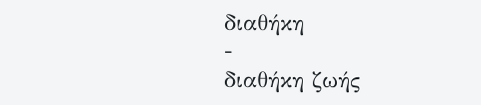διαθήκη
-
διαθήκη ζωής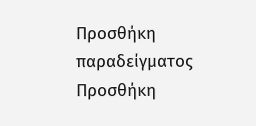Προσθήκη παραδείγματος
Προσθήκη